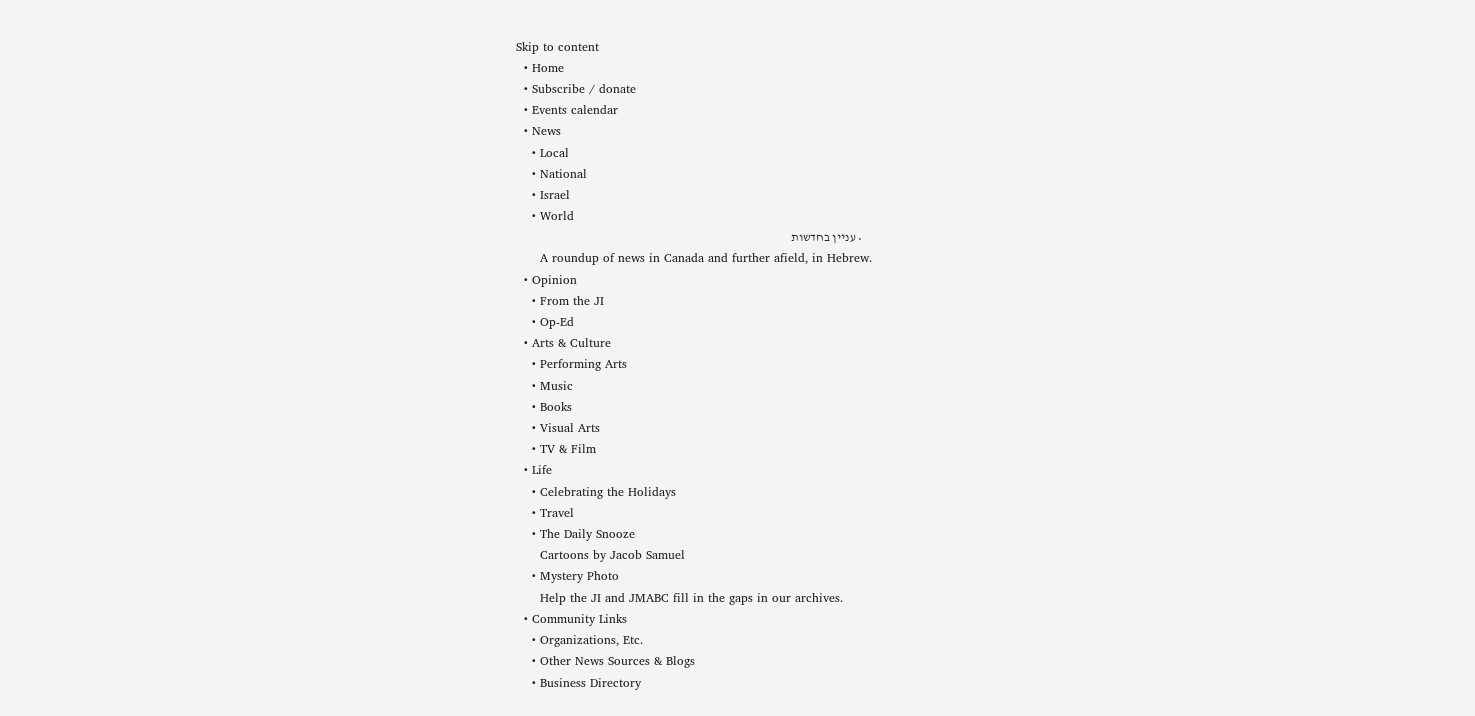Skip to content
  • Home
  • Subscribe / donate
  • Events calendar
  • News
    • Local
    • National
    • Israel
    • World
    • עניין בחדשות
      A roundup of news in Canada and further afield, in Hebrew.
  • Opinion
    • From the JI
    • Op-Ed
  • Arts & Culture
    • Performing Arts
    • Music
    • Books
    • Visual Arts
    • TV & Film
  • Life
    • Celebrating the Holidays
    • Travel
    • The Daily Snooze
      Cartoons by Jacob Samuel
    • Mystery Photo
      Help the JI and JMABC fill in the gaps in our archives.
  • Community Links
    • Organizations, Etc.
    • Other News Sources & Blogs
    • Business Directory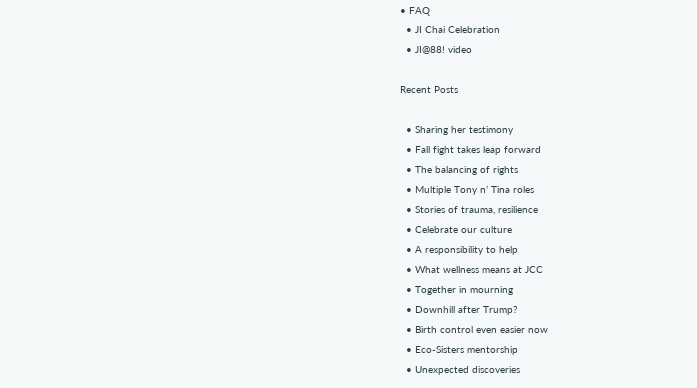• FAQ
  • JI Chai Celebration
  • JI@88! video

Recent Posts

  • Sharing her testimony
  • Fall fight takes leap forward
  • The balancing of rights
  • Multiple Tony n’ Tina roles
  • Stories of trauma, resilience
  • Celebrate our culture
  • A responsibility to help
  • What wellness means at JCC
  • Together in mourning
  • Downhill after Trump?
  • Birth control even easier now
  • Eco-Sisters mentorship
  • Unexpected discoveries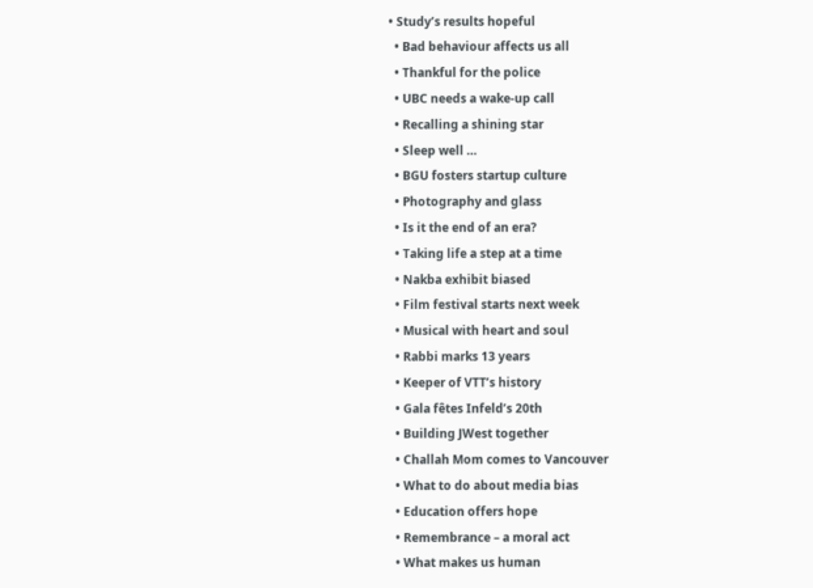• Study’s results hopeful
  • Bad behaviour affects us all
  • Thankful for the police
  • UBC needs a wake-up call
  • Recalling a shining star
  • Sleep well …
  • BGU fosters startup culture
  • Photography and glass
  • Is it the end of an era?
  • Taking life a step at a time
  • Nakba exhibit biased
  • Film festival starts next week
  • Musical with heart and soul
  • Rabbi marks 13 years
  • Keeper of VTT’s history
  • Gala fêtes Infeld’s 20th
  • Building JWest together
  • Challah Mom comes to Vancouver
  • What to do about media bias
  • Education offers hope
  • Remembrance – a moral act
  • What makes us human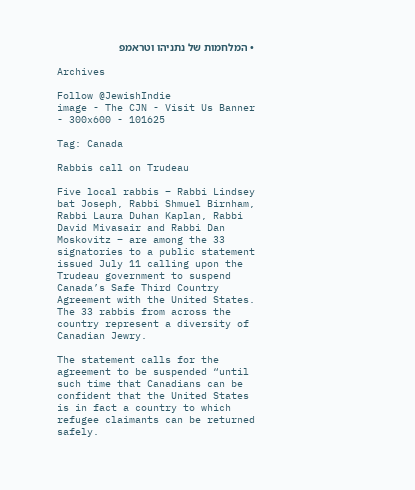• המלחמות של נתניהו וטראמפ

Archives

Follow @JewishIndie
image - The CJN - Visit Us Banner - 300x600 - 101625

Tag: Canada

Rabbis call on Trudeau

Five local rabbis – Rabbi Lindsey bat Joseph, Rabbi Shmuel Birnham, Rabbi Laura Duhan Kaplan, Rabbi David Mivasair and Rabbi Dan Moskovitz – are among the 33 signatories to a public statement issued July 11 calling upon the Trudeau government to suspend Canada’s Safe Third Country Agreement with the United States. The 33 rabbis from across the country represent a diversity of Canadian Jewry.

The statement calls for the agreement to be suspended “until such time that Canadians can be confident that the United States is in fact a country to which refugee claimants can be returned safely.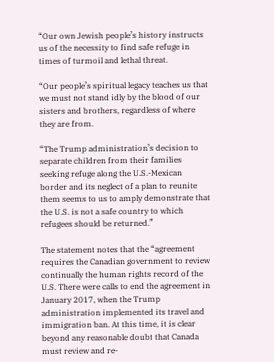“Our own Jewish people’s history instructs us of the necessity to find safe refuge in times of turmoil and lethal threat.

“Our people’s spiritual legacy teaches us that we must not stand idly by the blood of our sisters and brothers, regardless of where they are from.

“The Trump administration’s decision to separate children from their families seeking refuge along the U.S.-Mexican border and its neglect of a plan to reunite them seems to us to amply demonstrate that the U.S. is not a safe country to which refugees should be returned.”

The statement notes that the “agreement requires the Canadian government to review continually the human rights record of the U.S. There were calls to end the agreement in January 2017, when the Trump administration implemented its travel and immigration ban. At this time, it is clear beyond any reasonable doubt that Canada must review and re-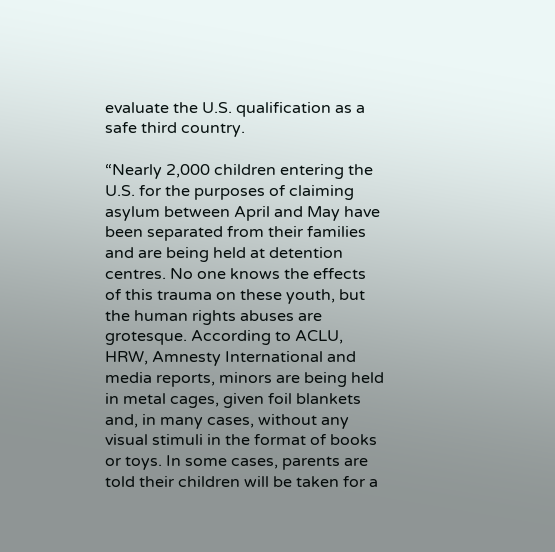evaluate the U.S. qualification as a safe third country.

“Nearly 2,000 children entering the U.S. for the purposes of claiming asylum between April and May have been separated from their families and are being held at detention centres. No one knows the effects of this trauma on these youth, but the human rights abuses are grotesque. According to ACLU, HRW, Amnesty International and media reports, minors are being held in metal cages, given foil blankets and, in many cases, without any visual stimuli in the format of books or toys. In some cases, parents are told their children will be taken for a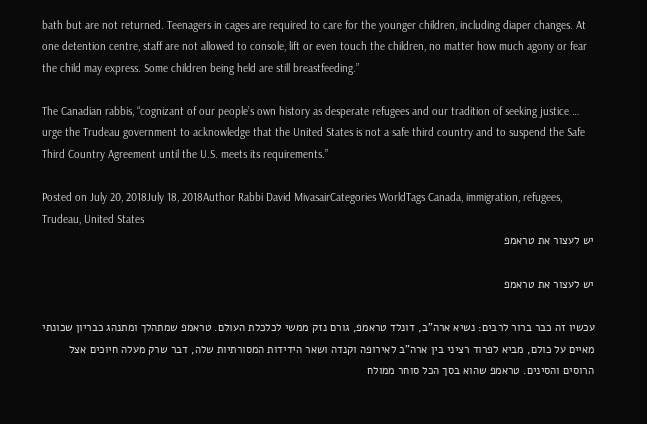bath but are not returned. Teenagers in cages are required to care for the younger children, including diaper changes. At one detention centre, staff are not allowed to console, lift or even touch the children, no matter how much agony or fear the child may express. Some children being held are still breastfeeding.”

The Canadian rabbis, “cognizant of our people’s own history as desperate refugees and our tradition of seeking justice … urge the Trudeau government to acknowledge that the United States is not a safe third country and to suspend the Safe Third Country Agreement until the U.S. meets its requirements.”

Posted on July 20, 2018July 18, 2018Author Rabbi David MivasairCategories WorldTags Canada, immigration, refugees, Trudeau, United States
יש לעצור את טראמפ

יש לעצור את טראמפ

עכשיו זה כבר ברור לרבים: נשיא ארה”ב, דונלד טראמפ, גורם נזק ממשי לכלכלת העולם. טראמפ שמתהלך ומתנהג כבריון שכונתי מאיים על כולם, מביא לפרוד רציני בין ארה”ב לאירופה וקנדה ושאר הידידות המסורתיות שלה, דבר שרק מעלה חיוכים אצל הרוסים והסינים. טראמפ שהוא בסך הכל סוחר ממולח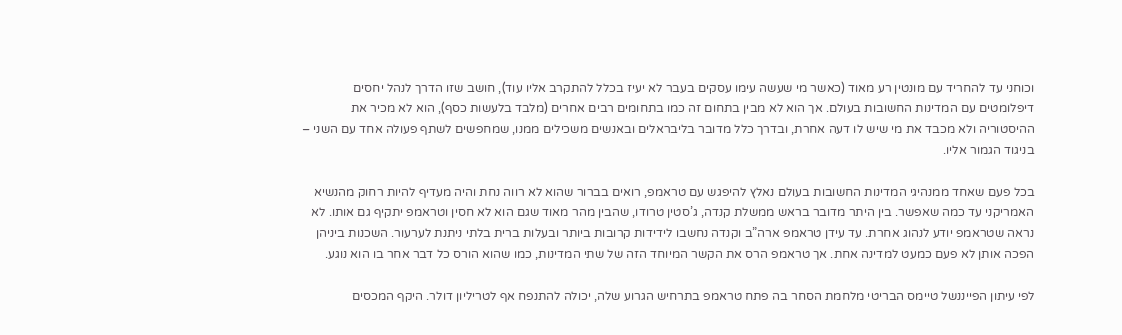וכוחני עד להחריד עם מונטין רע מאוד (כאשר מי שעשה עימו עסקים בעבר לא יעיז בכלל להתקרב אליו עוד), חושב שזו הדרך לנהל יחסים דיפלומטים עם המדינות החשובות בעולם. אך הוא לא מבין בתחום זה כמו בתחומים רבים אחרים (מלבד בלעשות כסף), הוא לא מכיר את ההיסטוריה ולא מכבד את מי שיש לו דעה אחרת, ובדרך כלל מדובר בליבראלים ובאנשים משכילים ממנו, שמחפשים לשתף פעולה אחד עם השני – בניגוד הגמור אליו.

בכל פעם שאחד ממנהיגי המדינות החשובות בעולם נאלץ להיפגש עם טראמפ, רואים בברור שהוא לא רווה נחת והיה מעדיף להיות רחוק מהנשיא האמריקני עד כמה שאפשר. בין היתר מדובר בראש ממשלת קנדה, ג’סטין טרודו, שהבין מהר מאוד שגם הוא לא חסין וטראמפ יתקיף גם אותו. לא נראה שטראמפ יודע לנהוג אחרת. עד עידן טראמפ ארה”ב וקנדה נחשבו לידידות קרובות ביותר ובעלות ברית בלתי ניתנת לערעור. השכנות ביניהן הפכה אותן לא פעם כמעט למדינה אחת. אך טראמפ הרס את הקשר המיוחד הזה של שתי המדינות, כמו שהוא הורס כל דבר אחר בו הוא נוגע.

לפי עיתון הפייננשל טיימס הבריטי מלחמת הסחר בה פתח טראמפ בתרחיש הגרוע שלה, יכולה להתנפח אף לטריליון דולר. היקף המכסים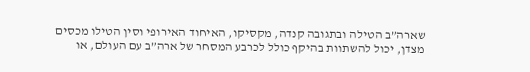שארה”ב הטילה ובתגובה קנדה, מקסיקו, האיחוד האירופי וסין הטילו מכסים מצדן, יכול להשתוות בהיקף כולל לכרבע המסחר של ארה”ב עם העולם, או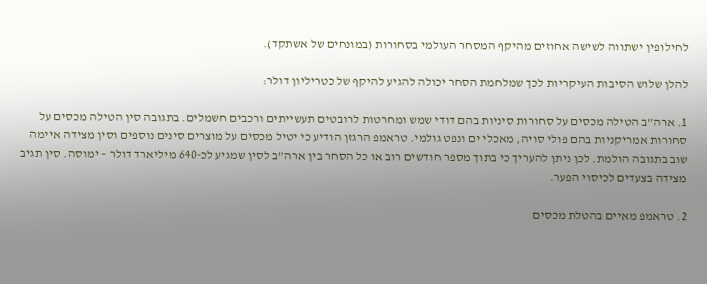לחילופין ישתווה לשישה אחוזים מהיקף המסחר העולמי בסחורות (במונחים של אשתקד).

להלן שלוש הסיבות העיקריות לכך שמלחמת הסחר יכולה להגיע להיקף של כטריליון דולר:

1. ארה”ב הטילה מכסים על סחורות סיניות בהם דודי שמש ומחרטות לרובטים תעשייתים ורכבים חשמלים. בתגובה סין הטילה מכסים על סחורות אמריקניות בהם פולי סויה, מאכלי ים ונפט גולמי. טראמפ הרגזן הודיע כי יטיל מכסים על מוצרים סינים נוספים וסין מצידה איימה שוב בתגובה הולמת. לכן ניתן להעריך כי בתוך מספר חודשים רוב או כל הסחר בין ארה”ב לסין שמגיע לכ-640 מיליארד דולר – ימוסה. סין תגיב מצידה בצעדים לכיסוי הפער.

2. טראמפ מאיים בהטלת מכסים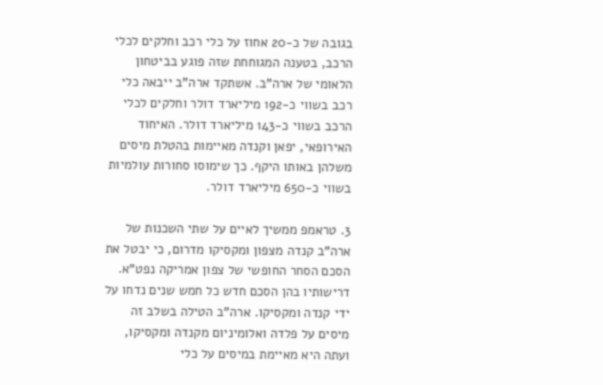בגובה של כ-20 אחוז על כלי רכב וחלקים לכלי הרכב, בטענה המגוחחת שזה פוגע בביטחון הלאומי של ארה”ב. אשתקד ארה”ב ייבאה כלי רכב בשווי כ-192 מיליארד דולר וחלקים לכלי הרכב בשווי כ-143 מיליארד דולר. האיחוד האירופאי, יפאן וקנדה מאיימות בהטלת מיסים משלהן באותו היקף. כך שימוסו סחורות עולמיות בשווי כ-650 מיליארד דולר.

3. טראמפ ממשיך לאיים על שתי השכנות של ארה”ב קנדה מצפון ומקסיקו מדרום, כי יבטל את הסכם הסחר החופשי של צפון אמריקה נפט”א. דרישותיו בהן הסכם חדש כל חמש שנים נדחו על ידי קנדה ומקסיקו. ארה”ב הטילה בשלב זה מיסים על פלדה ואלומיניום מקנדה ומקסיקו, ועתה היא מאיימת במיסים על כלי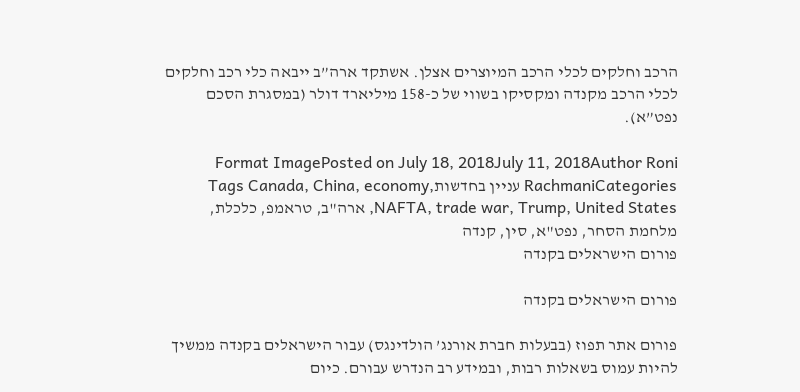הרכב וחלקים לכלי הרכב המיוצרים אצלן. אשתקד ארה”ב ייבאה כלי רכב וחלקים לכלי הרכב מקנדה ומקסיקו בשווי של כ-158 מיליארד דולר (במסגרת הסכם נפט”א).

Format ImagePosted on July 18, 2018July 11, 2018Author Roni RachmaniCategories עניין בחדשותTags Canada, China, economy, NAFTA, trade war, Trump, United States, ארה"ב, טראמפ, כלכלת, מלחמת הסחר, נפט"א, סין, קנדה
פורום הישראלים בקנדה

פורום הישראלים בקנדה

פורום אתר תפוז (בבעלות חברת אורנג’ הולדינגס) עבור הישראלים בקנדה ממשיך להיות עמוס בשאלות רבות, ובמידע רב הנדרש עבורם. כיום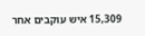15,309 איש עוקבים אחר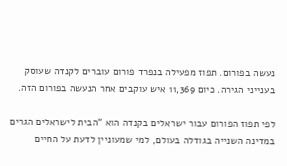נעשה בפורום. תפוז מפעילה בנפרד פורום עוברים לקנדה שעוסק בענייני הגירה. כיום 11,369 איש עוקבים אחר הנעשה בפורום הזה.

לפי תפוז הפורום עבור ישראלים בקנדה הוא “הבית לישראלים הגרים במדינה השנייה בגודלה בעולם, למי שמעוניין לדעת על החיים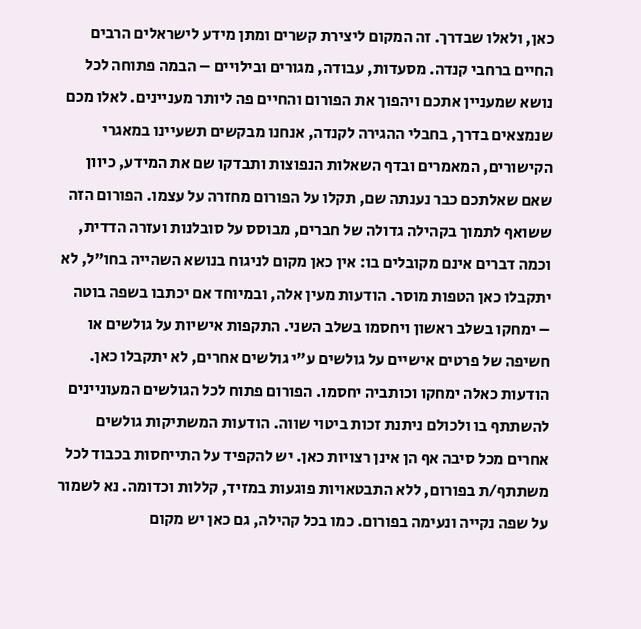כאן, ולאלו שבדרך. זה המקום ליצירת קשרים ומתן מידע לישראלים הרבים החיים ברחבי קנדה. מסעדות, עבודה, מגורים ובילויים – הבמה פתוחה לכל נושא שמעניין אתכם ויהפוך את הפורום והחיים פה ליותר מעניינים. לאלו מכם שנמצאים בדרך, בחבלי ההגירה לקנדה, אנחנו מבקשים תשעיינו במאגרי הקישורים, המאמרים ובדף השאלות הנפוצות ותבדקו שם את המידע, כיוון שאם שאלתכם כבר נענתה שם, תקלו על הפורום מחזרה על עצמו. הפורום הזה ששואף לתמוך בקהילה גדולה של חברים, מבוסס על סובלנות ועזרה הדדית, וכמה דברים אינם מקובלים בו: אין כאן מקום לניגוח בנושא השהייה בחו”ל, לא יתקבלו כאן הטפות מוסר. הודעות מעין אלה, ובמיוחד אם יכתבו בשפה בוטה – ימחקו בשלב ראשון ויחסמו בשלב השני. התקפות אישיות על גולשים או חשיפה של פרטים אישיים על גולשים ע”י גולשים אחרים, לא יתקבלו כאן. הודעות כאלה ימחקו וכותביה יחסמו. הפורום פתוח לכל הגולשים המעוניינים להשתתף בו ולכולם ניתנת זכות ביטוי שווה. הודעות המשתיקות גולשים אחרים מכל סיבה אף הן אינן רצויות כאן. יש להקפיד על התייחסות בכבוד לכל משתתף/ת בפורום, ללא התבטאויות פוגעות במזיד, קללות וכדומה. נא לשמור על שפה נקייה ונעימה בפורום. כמו בכל קהילה, גם כאן יש מקום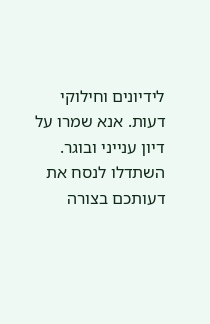לידיונים וחילוקי דעות. אנא שמרו על דיון ענייני ובוגר. השתדלו לנסח את דעותכם בצורה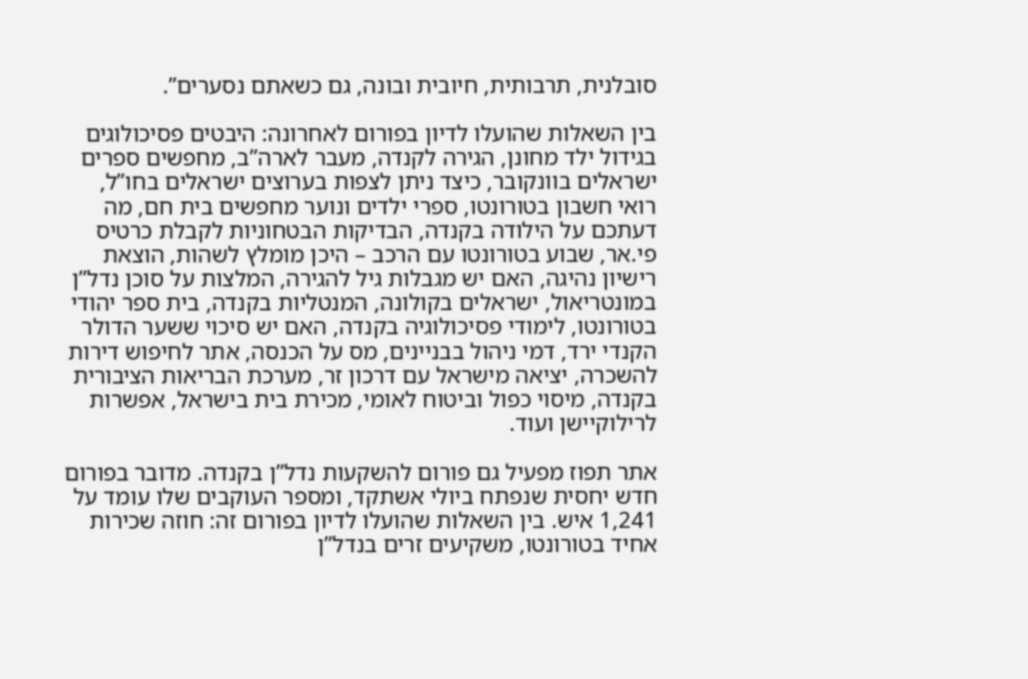סובלנית, תרבותית, חיובית ובונה, גם כשאתם נסערים”.

בין השאלות שהועלו לדיון בפורום לאחרונה: היבטים פסיכולוגים בגידול ילד מחונן, הגירה לקנדה, מעבר לארה”ב, מחפשים ספרים ישראלים בוונקובר, כיצד ניתן לצפות בערוצים ישראלים בחו”ל, רואי חשבון בטורונטו, ספרי ילדים ונוער מחפשים בית חם, מה דעתכם על הילודה בקנדה, הבדיקות הבטחוניות לקבלת כרטיס פי.אר, שבוע בטורונטו עם הרכב – היכן מומלץ לשהות, הוצאת רישיון נהיגה, האם יש מגבלות גיל להגירה, המלצות על סוכן נדל”ן במונטריאול, ישראלים בקולונה, המנטליות בקנדה, בית ספר יהודי בטורונטו, לימודי פסיכולוגיה בקנדה, האם יש סיכוי ששער הדולר הקנדי ירד, דמי ניהול בבניינים, מס על הכנסה, אתר לחיפוש דירות להשכרה, יציאה מישראל עם דרכון זר, מערכת הבריאות הציבורית בקנדה, מיסוי כפול וביטוח לאומי, מכירת בית בישראל, אפשרות לרילוקיישן ועוד.

אתר תפוז מפעיל גם פורום להשקעות נדל”ן בקנדה. מדובר בפורום חדש יחסית שנפתח ביולי אשתקד, ומספר העוקבים שלו עומד על 1,241 איש. בין השאלות שהועלו לדיון בפורום זה: חוזה שכירות אחיד בטורונטו, משקיעים זרים בנדל”ן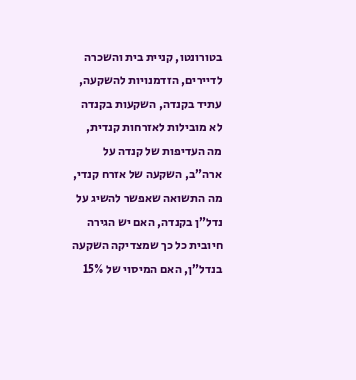בטורונטו, קניית בית והשכרה לדיירים, הזדמנויות להשקעה, עתיד בקנדה, השקעות בקנדה לא מובילות לאזרחות קנדית, מה העדיפות של קנדה על ארה”ב, השקעה של אזרח קנדי, מה התשואה שאפשר להשיג על נדל”ן בקנדה, האם יש הגירה חיובית כל כך שמצדיקה השקעה בנדל”ן, האם המיסוי של 15%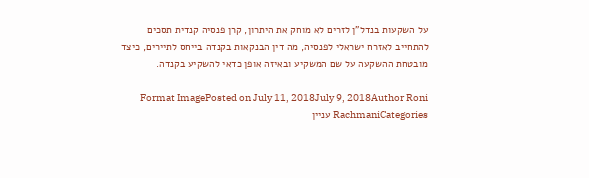על השקעות בנדל”ן לזרים לא מוחק את היתרון, קרן פנסיה קנדית תסכים להתחייב לאזרח ישראלי לפנסיה, מה דין הבנקאות בקנדה בייחס לתיירים, כיצד מובטחת ההשקעה על שם המשקיע ובאיזה אופן כדאי להשקיע בקנדה.

Format ImagePosted on July 11, 2018July 9, 2018Author Roni RachmaniCategories עניין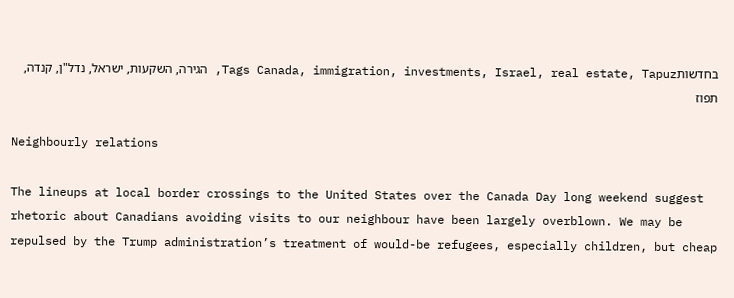בחדשותTags Canada, immigration, investments, Israel, real estate, Tapuz, הגירה, השקעות, ישראל, נדל"ן, קנדה, תפוז

Neighbourly relations

The lineups at local border crossings to the United States over the Canada Day long weekend suggest rhetoric about Canadians avoiding visits to our neighbour have been largely overblown. We may be repulsed by the Trump administration’s treatment of would-be refugees, especially children, but cheap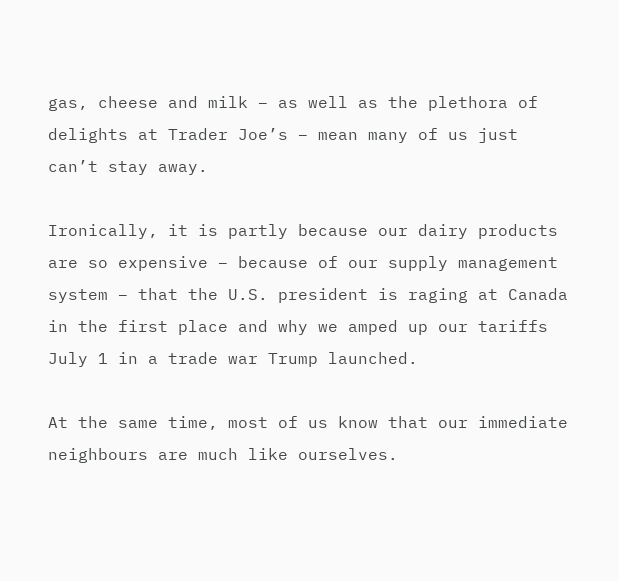gas, cheese and milk – as well as the plethora of delights at Trader Joe’s – mean many of us just can’t stay away.

Ironically, it is partly because our dairy products are so expensive – because of our supply management system – that the U.S. president is raging at Canada in the first place and why we amped up our tariffs July 1 in a trade war Trump launched.

At the same time, most of us know that our immediate neighbours are much like ourselves.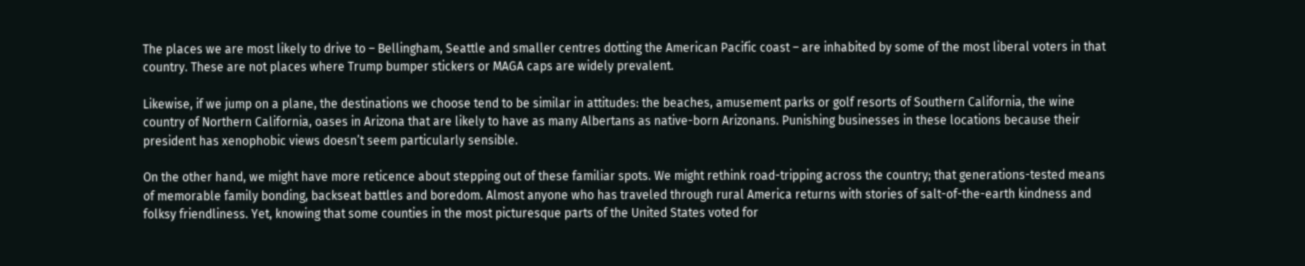The places we are most likely to drive to – Bellingham, Seattle and smaller centres dotting the American Pacific coast – are inhabited by some of the most liberal voters in that country. These are not places where Trump bumper stickers or MAGA caps are widely prevalent.

Likewise, if we jump on a plane, the destinations we choose tend to be similar in attitudes: the beaches, amusement parks or golf resorts of Southern California, the wine country of Northern California, oases in Arizona that are likely to have as many Albertans as native-born Arizonans. Punishing businesses in these locations because their president has xenophobic views doesn’t seem particularly sensible.

On the other hand, we might have more reticence about stepping out of these familiar spots. We might rethink road-tripping across the country; that generations-tested means of memorable family bonding, backseat battles and boredom. Almost anyone who has traveled through rural America returns with stories of salt-of-the-earth kindness and folksy friendliness. Yet, knowing that some counties in the most picturesque parts of the United States voted for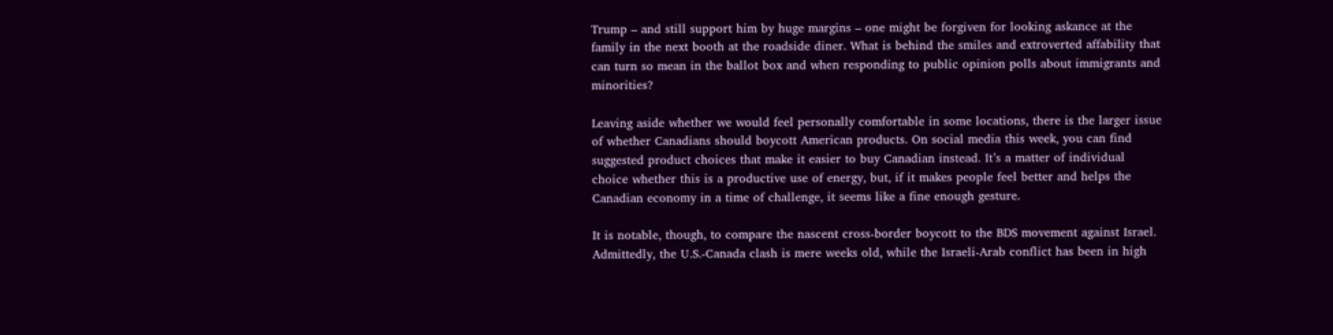Trump – and still support him by huge margins – one might be forgiven for looking askance at the family in the next booth at the roadside diner. What is behind the smiles and extroverted affability that can turn so mean in the ballot box and when responding to public opinion polls about immigrants and minorities?

Leaving aside whether we would feel personally comfortable in some locations, there is the larger issue of whether Canadians should boycott American products. On social media this week, you can find suggested product choices that make it easier to buy Canadian instead. It’s a matter of individual choice whether this is a productive use of energy, but, if it makes people feel better and helps the Canadian economy in a time of challenge, it seems like a fine enough gesture.

It is notable, though, to compare the nascent cross-border boycott to the BDS movement against Israel. Admittedly, the U.S.-Canada clash is mere weeks old, while the Israeli-Arab conflict has been in high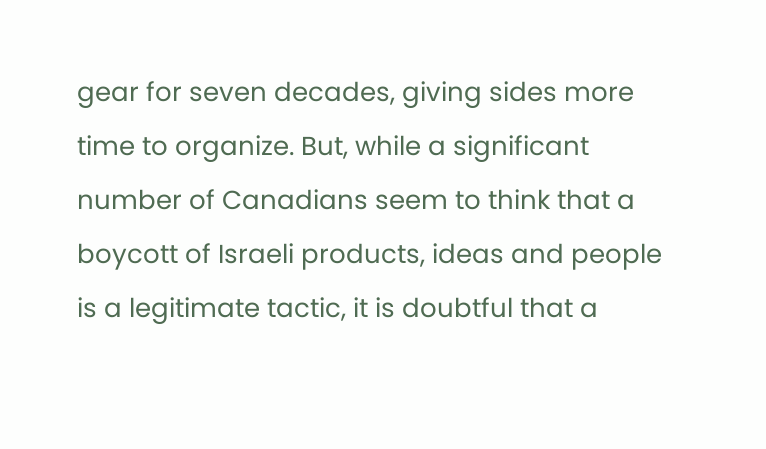gear for seven decades, giving sides more time to organize. But, while a significant number of Canadians seem to think that a boycott of Israeli products, ideas and people is a legitimate tactic, it is doubtful that a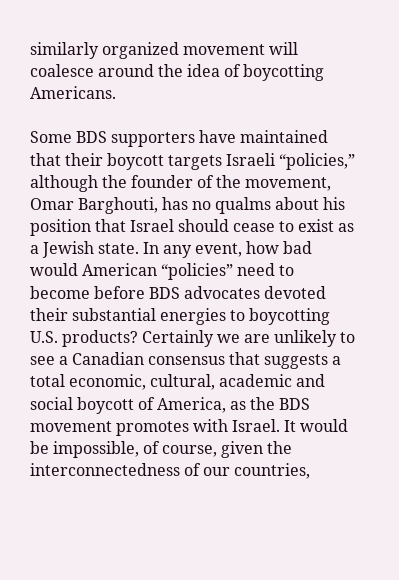similarly organized movement will coalesce around the idea of boycotting Americans.

Some BDS supporters have maintained that their boycott targets Israeli “policies,” although the founder of the movement, Omar Barghouti, has no qualms about his position that Israel should cease to exist as a Jewish state. In any event, how bad would American “policies” need to become before BDS advocates devoted their substantial energies to boycotting U.S. products? Certainly we are unlikely to see a Canadian consensus that suggests a total economic, cultural, academic and social boycott of America, as the BDS movement promotes with Israel. It would be impossible, of course, given the interconnectedness of our countries,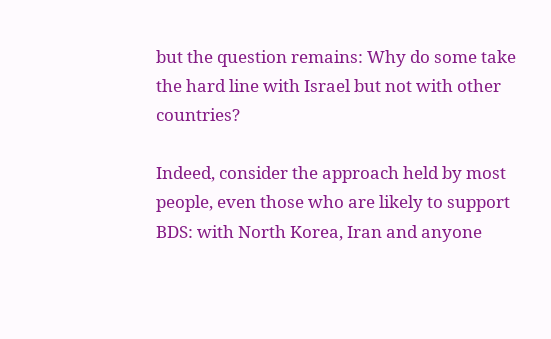but the question remains: Why do some take the hard line with Israel but not with other countries?

Indeed, consider the approach held by most people, even those who are likely to support BDS: with North Korea, Iran and anyone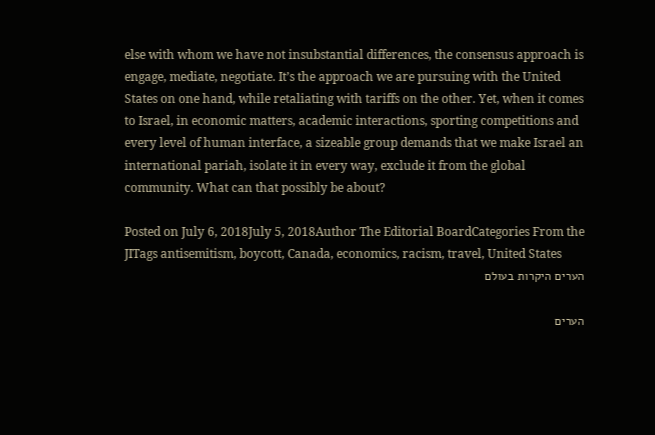else with whom we have not insubstantial differences, the consensus approach is engage, mediate, negotiate. It’s the approach we are pursuing with the United States on one hand, while retaliating with tariffs on the other. Yet, when it comes to Israel, in economic matters, academic interactions, sporting competitions and every level of human interface, a sizeable group demands that we make Israel an international pariah, isolate it in every way, exclude it from the global community. What can that possibly be about?

Posted on July 6, 2018July 5, 2018Author The Editorial BoardCategories From the JITags antisemitism, boycott, Canada, economics, racism, travel, United States
הערים היקרות בעולם

הערים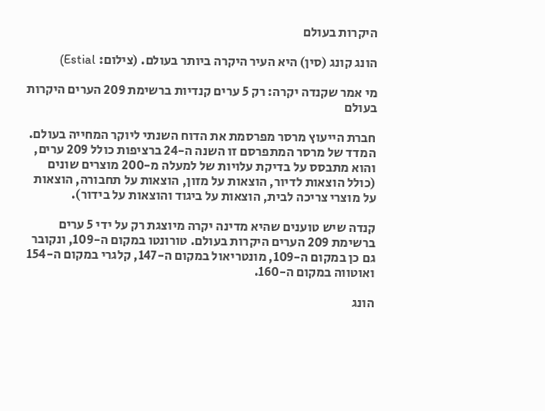היקרות בעולם

הונג קונג (סין) היא העיר היקרה ביותר בעולם. (צילום: Estial)

מי אמר שקנדה יקרה: רק 5 ערים קנדיות ברשימת 209 הערים היקרות בעולם

חברת הייעוץ מרסר מפרסמת את הדוח השנתי ליוקר המחייה בעולם. המדד של מרסר המתפרסם זו השנה ה-24 ברציפות כולל 209 ערים, והוא מתבסס על בדיקת עלויות של למעלה מ-200 מוצרים שונים (כולל הוצאות לדיור, הוצאות על מזון, הוצאות על תחבורה, הוצאות על מוצרי צריכה לבית, הוצאות על ביגוד והוצאות על בידור).

קנדה שיש טוענים שהיא מדינה יקרה מיוצגת רק על ידי 5 ערים ברשימת 209 הערים היקרות בעולם. טורונטו במקום ה-109, ונקובר גם כן במקום ה-109, מונטריאול במקום ה-147, קלגרי במקום ה-154 ואוטווה במקום ה-160.

הונג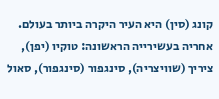קונג (סין) היא העיר היקרה ביותר בעולם. אחריה בעשירייה הראשונה: טוקיו (יפן), ציריך (שוויצריה), סינגפור (סינגפור), סאול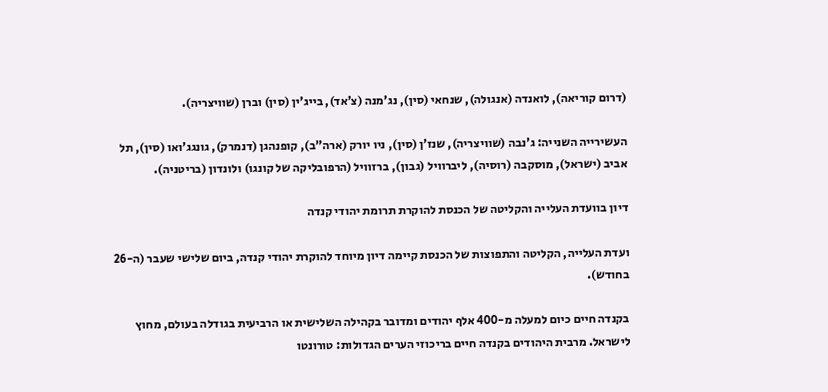(דרום קוריאה), לואנדה (אנגולה), שנחאי (סין), נג’מנה (צ’אד), בייג’ין (סין) וברן (שוויצריה).

העשירייה השנייה: ג’נבה (שוויצריה), שנז’ן (סין), ניו יורק (ארה”ב), קופנהגן (דנמרק), גונגג’ואו (סין), תל אביב (ישראל), מוסקבה (רוסיה), ליברוויל (גבון), ברזוויל (הרפובליקה של קונגו) ולונדון (בריטניה).

דיון בוועדת העלייה והקליטה של הכנסת להוקרת תרומת יהודי קנדה

ועדת העלייה, הקליטה והתפוצות של הכנסת קיימה דיון מיוחד להוקרת יהודי קנדה, ביום שלישי שעבר (ה-26 בחודש).

בקנדה חיים כיום למעלה מ-400 אלף יהודים ומדובר בקהילה השלישית או הרביעית בגודלה בעולם, מחוץ לישראל. מרבית היהודים בקנדה חיים בריכוזי הערים הגדולות: טורונטו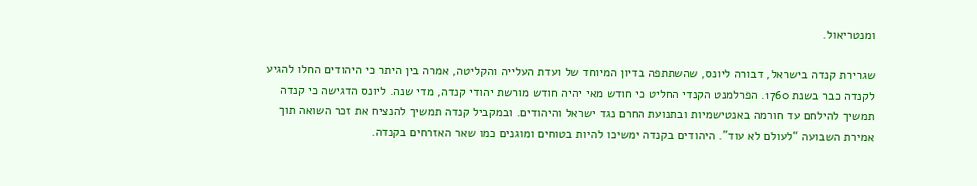ומנטריאול.

שגרירת קנדה בישראל, דבורה ליונס, שהשתתפה בדיון המיוחד של ועדת העלייה והקליטה, אמרה בין היתר כי היהודים החלו להגיע לקנדה כבר בשנת 1760. הפרלמנט הקנדי החליט כי חודש מאי יהיה חודש מורשת יהודי קנדה, מדי שנה. ליונס הדגישה כי קנדה תמשיך להילחם עד חורמה באנטישמיות ובתנועת החרם נגד ישראל והיהודים. ובמקביל קנדה תמשיך להנציח את זכר השואה תוך אמירת השבועה “לעולם לא עוד”. היהודים בקנדה ימשיכו להיות בטוחים ומוגנים כמו שאר האזרחים בקנדה.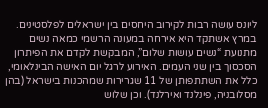ליונס עושה רבות לקירוב היחסים בין ישראלים לפלסטינים. במרץ אשתקד היא אירחה במעונה הרשמי כמאה נשים מתנועת “נשים עושות שלום”, המבקשת לקדם את הפיתרון הסכסוך בין שני העמים. האירוע לרגל יום האישה הבינלאומי, כלל את השתתפותן של 11 שגרירות שמהכנות בישראל (בהן מסלובניה, פינלנד ואירלנד). וכן שלוש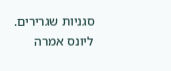סגניות שגרירים. ליונס אמרה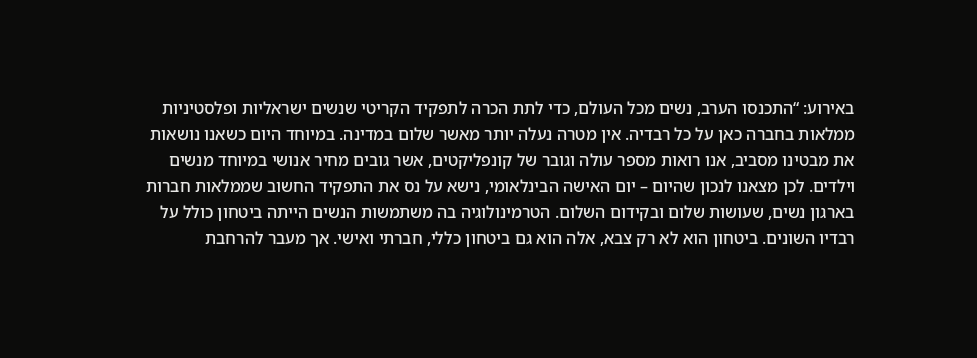באירוע: “התכנסו הערב, נשים מכל העולם, כדי לתת הכרה לתפקיד הקריטי שנשים ישראליות ופלסטיניות ממלאות בחברה כאן על כל רבדיה. אין מטרה נעלה יותר מאשר שלום במדינה. במיוחד היום כשאנו נושאות את מבטינו מסביב, אנו רואות מספר עולה וגובר של קונפליקטים, אשר גובים מחיר אנושי במיוחד מנשים וילדים. לכן מצאנו לנכון שהיום – יום האישה הבינלאומי, נישא על נס את התפקיד החשוב שממלאות חברות בארגון נשים, שעושות שלום ובקידום השלום. הטרמינולוגיה בה משתמשות הנשים הייתה ביטחון כולל על רבדיו השונים. ביטחון הוא לא רק צבא, אלה הוא גם ביטחון כללי, חברתי ואישי. אך מעבר להרחבת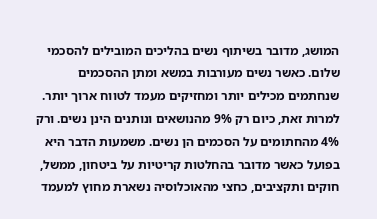המושג, מדובר בשיתוף נשים בהליכים המובילים להסכמי שלום. כאשר נשים מעורבות במשא ומתן ההסכמים שנחתמים מכילים יותר ומחזיקים מעמד לטווח ארוך יותר. למרות זאת, כיום רק 9% מהנושאים ונותנים הינן נשים. ורק 4% מהחתומים על הסכמים הן נשים. משמעות הדבר היא בפועל כאשר מדובר בהחלטות קריטיות על ביטחון, ממשל, חוקים ותקציבים, כחצי מהאוכלוסיה נשארת מחוץ למעמד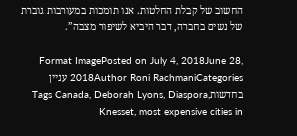החשוב של קבלת החלטות. אנו תומכות במעורבות גוברת של נשים בחברה, דבר היביא לשיפור מצבה”.

Format ImagePosted on July 4, 2018June 28, 2018Author Roni RachmaniCategories עניין בחדשותTags Canada, Deborah Lyons, Diaspora, Knesset, most expensive cities in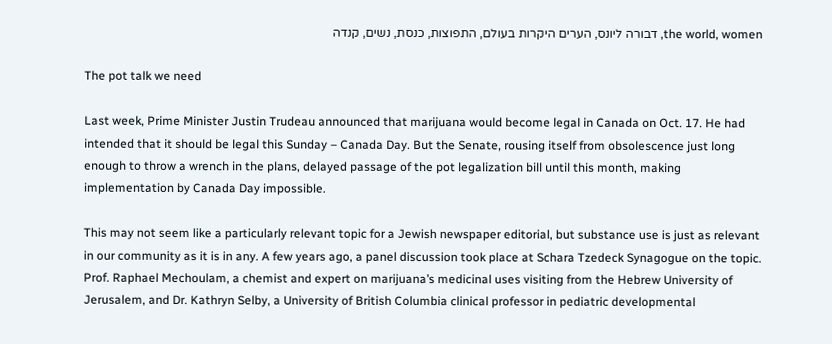the world, women, דבורה ליונס, הערים היקרות בעולם, התפוצות, כנסת, נשים, קנדה

The pot talk we need

Last week, Prime Minister Justin Trudeau announced that marijuana would become legal in Canada on Oct. 17. He had intended that it should be legal this Sunday – Canada Day. But the Senate, rousing itself from obsolescence just long enough to throw a wrench in the plans, delayed passage of the pot legalization bill until this month, making implementation by Canada Day impossible.

This may not seem like a particularly relevant topic for a Jewish newspaper editorial, but substance use is just as relevant in our community as it is in any. A few years ago, a panel discussion took place at Schara Tzedeck Synagogue on the topic. Prof. Raphael Mechoulam, a chemist and expert on marijuana’s medicinal uses visiting from the Hebrew University of Jerusalem, and Dr. Kathryn Selby, a University of British Columbia clinical professor in pediatric developmental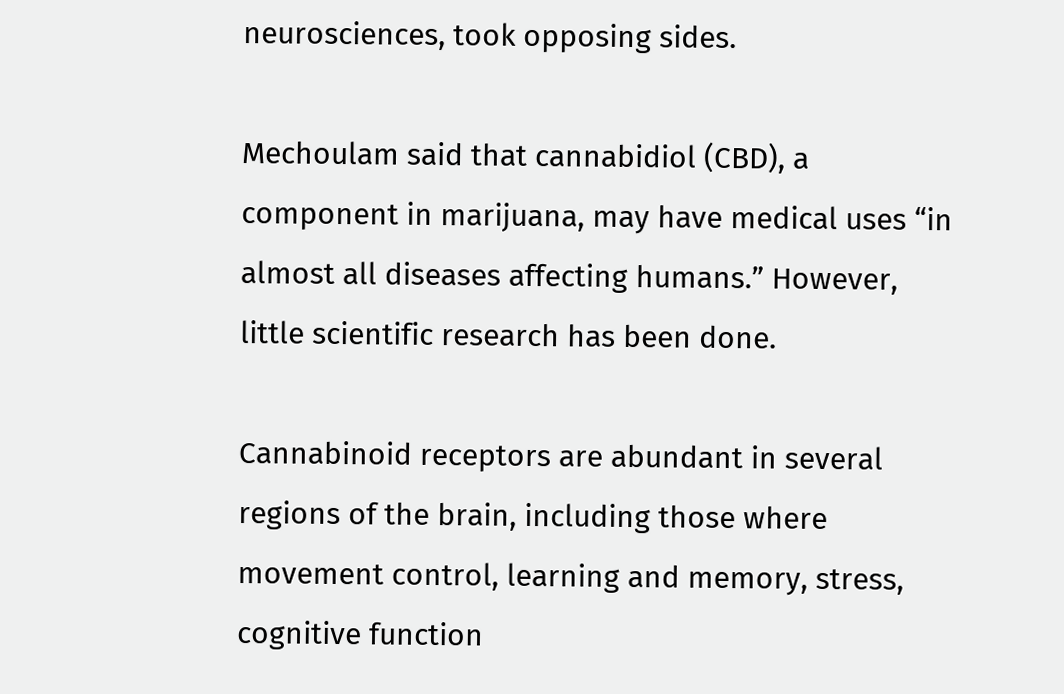neurosciences, took opposing sides.

Mechoulam said that cannabidiol (CBD), a component in marijuana, may have medical uses “in almost all diseases affecting humans.” However, little scientific research has been done.

Cannabinoid receptors are abundant in several regions of the brain, including those where movement control, learning and memory, stress, cognitive function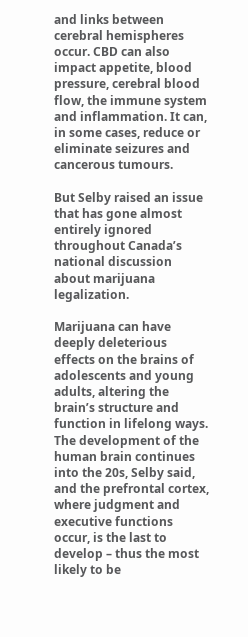and links between cerebral hemispheres occur. CBD can also impact appetite, blood pressure, cerebral blood flow, the immune system and inflammation. It can, in some cases, reduce or eliminate seizures and cancerous tumours.

But Selby raised an issue that has gone almost entirely ignored throughout Canada’s national discussion about marijuana legalization.

Marijuana can have deeply deleterious effects on the brains of adolescents and young adults, altering the brain’s structure and function in lifelong ways. The development of the human brain continues into the 20s, Selby said, and the prefrontal cortex, where judgment and executive functions occur, is the last to develop – thus the most likely to be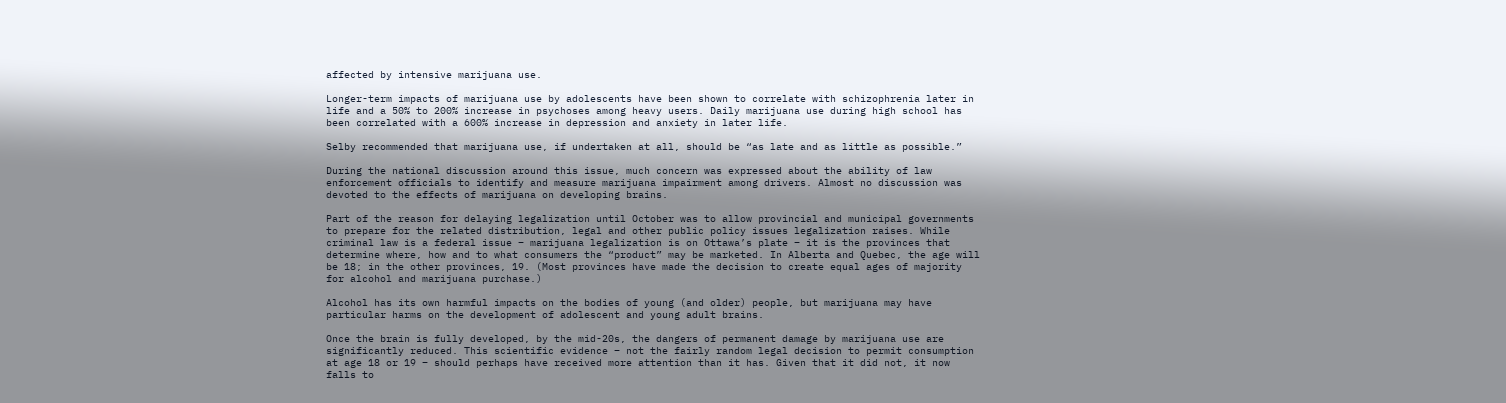affected by intensive marijuana use.

Longer-term impacts of marijuana use by adolescents have been shown to correlate with schizophrenia later in life and a 50% to 200% increase in psychoses among heavy users. Daily marijuana use during high school has been correlated with a 600% increase in depression and anxiety in later life.

Selby recommended that marijuana use, if undertaken at all, should be “as late and as little as possible.”

During the national discussion around this issue, much concern was expressed about the ability of law enforcement officials to identify and measure marijuana impairment among drivers. Almost no discussion was devoted to the effects of marijuana on developing brains.

Part of the reason for delaying legalization until October was to allow provincial and municipal governments to prepare for the related distribution, legal and other public policy issues legalization raises. While criminal law is a federal issue – marijuana legalization is on Ottawa’s plate – it is the provinces that determine where, how and to what consumers the “product” may be marketed. In Alberta and Quebec, the age will be 18; in the other provinces, 19. (Most provinces have made the decision to create equal ages of majority for alcohol and marijuana purchase.)

Alcohol has its own harmful impacts on the bodies of young (and older) people, but marijuana may have particular harms on the development of adolescent and young adult brains.

Once the brain is fully developed, by the mid-20s, the dangers of permanent damage by marijuana use are significantly reduced. This scientific evidence – not the fairly random legal decision to permit consumption at age 18 or 19 – should perhaps have received more attention than it has. Given that it did not, it now falls to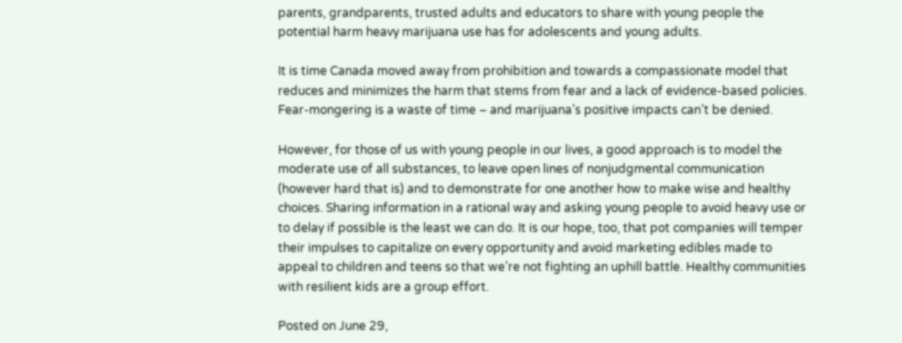parents, grandparents, trusted adults and educators to share with young people the potential harm heavy marijuana use has for adolescents and young adults.

It is time Canada moved away from prohibition and towards a compassionate model that reduces and minimizes the harm that stems from fear and a lack of evidence-based policies. Fear-mongering is a waste of time – and marijuana’s positive impacts can’t be denied.

However, for those of us with young people in our lives, a good approach is to model the moderate use of all substances, to leave open lines of nonjudgmental communication (however hard that is) and to demonstrate for one another how to make wise and healthy choices. Sharing information in a rational way and asking young people to avoid heavy use or to delay if possible is the least we can do. It is our hope, too, that pot companies will temper their impulses to capitalize on every opportunity and avoid marketing edibles made to appeal to children and teens so that we’re not fighting an uphill battle. Healthy communities with resilient kids are a group effort.

Posted on June 29,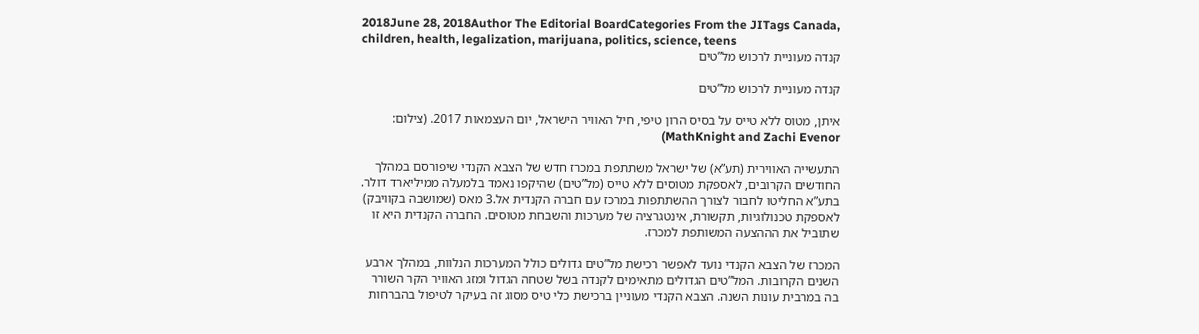2018June 28, 2018Author The Editorial BoardCategories From the JITags Canada, children, health, legalization, marijuana, politics, science, teens
קנדה מעוניית לרכוש מל”טים

קנדה מעוניית לרכוש מל”טים

איתן, מטוס ללא טייס על בסיס הרון טיפי, חיל האוויר הישראל, יום העצמאות 2017. (צילום: MathKnight and Zachi Evenor)

התעשייה האווירית (תע”א) של ישראל משתתפת במכרז חדש של הצבא הקנדי שיפורסם במהלך החודשים הקרובים, לאספקת מטוסים ללא טייס (מל”טים) שהיקפו נאמד בלמעלה ממיליארד דולר. בתע”א החליטו לחבור לצורך ההשתתפות במרכז עם חברה הקנדית אל.3 מאס (שמושבה בקוויבק) לאספקת טכנולוגיות, תקשורת, אינטגרציה של מערכות והשבחת מטוסים. החברה הקנדית היא זו שתוביל את הההצעה המשותפת למכרז.

המכרז של הצבא הקנדי נועד לאפשר רכישת מל”טים גדולים כולל המערכות הנלוות, במהלך ארבע השנים הקרובות. המל”טים הגדולים מתאימים לקנדה בשל שטחה הגדול ומזג האוויר הקר השורר בה במרבית עונות השנה. הצבא הקנדי מעוניין ברכישת כלי טיס מסוג זה בעיקר לטיפול בהברחות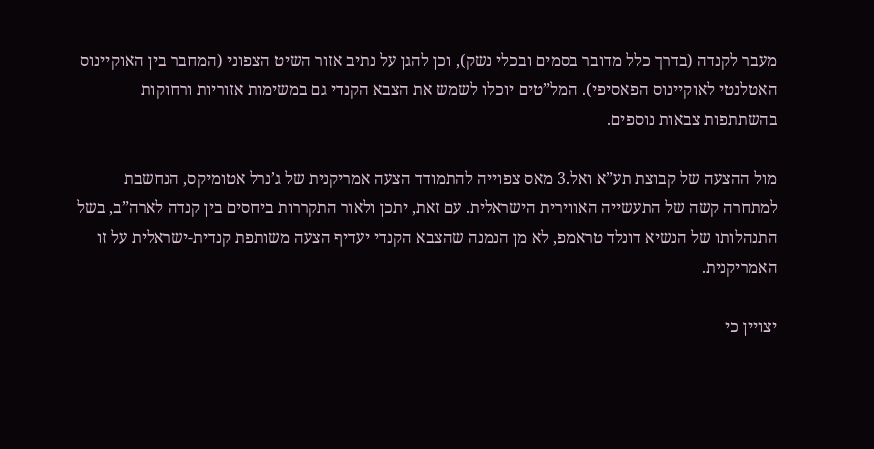מעבר לקנדה (בדרך כלל מדובר בסמים ובכלי נשק), וכן להגן על נתיב אזור השיט הצפוני (המחבר בין האוקיינוס האטלנטי לאוקיינוס הפאסיפי). המל”טים יוכלו לשמש את הצבא הקנדי גם במשימות אזוריות ורחוקות בהשתתפות צבאות נוספים.

מול ההצעה של קבוצת תע”א ואל.3 מאס צפוייה להתמודד הצעה אמריקנית של ג’נרל אטומיקס, הנחשבת למתחרה קשה של התעשייה האווירית הישראלית. עם זאת, יתכן ולאור התקררות ביחסים בין קנדה לארה”ב, בשל התנהלותו של הנשיא דונלד טראמפ, לא מן הנמנה שהצבא הקנדי יעדיף הצעה משותפת קנדית-ישראלית על זו האמריקנית.

יצויין כי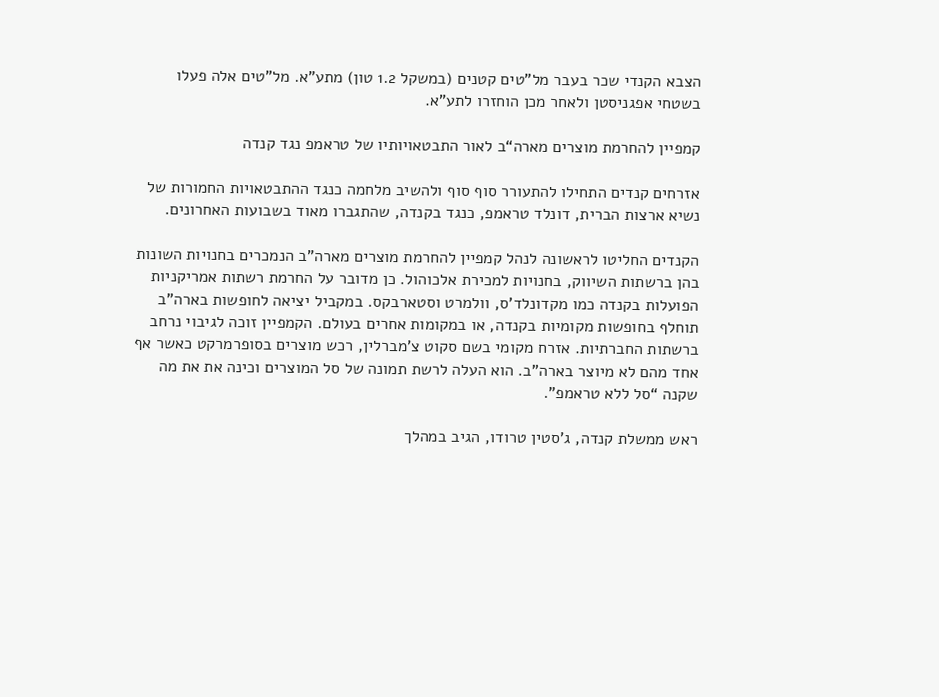הצבא הקנדי שכר בעבר מל”טים קטנים (במשקל 1.2 טון) מתע”א. מל”טים אלה פעלו בשטחי אפגניסטן ולאחר מכן הוחזרו לתע”א.

קמפיין להחרמת מוצרים מארה“ב לאור התבטאויותיו של טראמפ נגד קנדה

אזרחים קנדים התחילו להתעורר סוף סוף ולהשיב מלחמה כנגד ההתבטאויות החמורות של נשיא ארצות הברית, דונלד טראמפ, כנגד בקנדה, שהתגברו מאוד בשבועות האחרונים.

הקנדים החליטו לראשונה לנהל קמפיין להחרמת מוצרים מארה”ב הנמכרים בחנויות השונות בהן ברשתות השיווק, בחנויות למכירת אלכוהול. כן מדובר על החרמת רשתות אמריקניות הפועלות בקנדה כמו מקדונלד’ס, וולמרט וסטארבקס. במקביל יציאה לחופשות בארה”ב תוחלף בחופשות מקומיות בקנדה, או במקומות אחרים בעולם. הקמפיין זוכה לגיבוי נרחב ברשתות החברתיות. אזרח מקומי בשם סקוט צ’מברלין, רכש מוצרים בסופרמרקט כאשר אף אחד מהם לא מיוצר בארה”ב. הוא העלה לרשת תמונה של סל המוצרים וכינה את את מה שקנה “סל ללא טראמפ”.

ראש ממשלת קנדה, ג’סטין טרודו, הגיב במהלך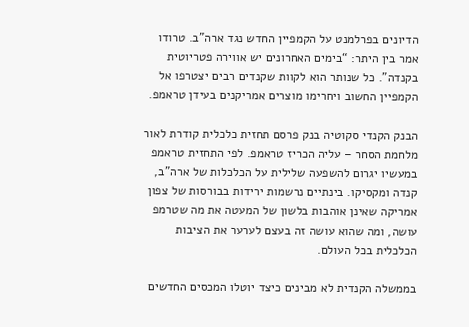הדיונים בפרלמנט על הקמפיין החדש נגד ארה”ב. טרודו אמר בין היתר: “בימים האחרונים יש אווירה פטריוטית בקנדה”. כל שנותר הוא לקוות שקנדים רבים יצטרפו אל הקמפיין החשוב ויחרימו מוצרים אמריקנים בעידן טראמפ.

הבנק הקנדי סקוטיה בנק פרסם תחזית כלכלית קודרת לאור מלחמת הסחר – עליה הכריז טראמפ. לפי התחזית טראמפ במעשיו יגרום להשפעה שלילית על הכלכלות של ארה”ב, קנדה ומקסיקו. בינתיים נרשמות ירידות בבורסות של צפון אמריקה שאינן אוהבות בלשון של המעטה את מה שטרמפ עושה, ומה שהוא עושה זה בעצם לערער את הציבות הכלכלית בכל העולם.

בממשלה הקנדית לא מבינים כיצד יוטלו המכסים החדשים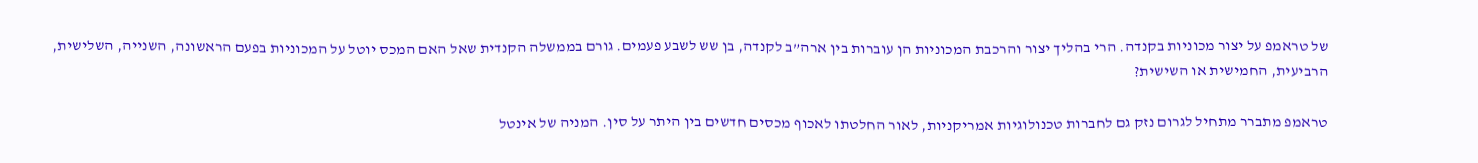של טראמפ על יצור מכוניות בקנדה. הרי בהליך יצור והרכבת המכוניות הן עוברות בין ארה”ב לקנדה, בן שש לשבע פעמים. גורם בממשלה הקנדית שאל האם המכס יוטל על המכוניות בפעם הראשונה, השנייה, השלישית, הרביעית, החמישית או השישית?

טראמפ מתברר מתחיל לגרום נזק גם לחברות טכנולוגיות אמריקניות, לאור החלטתו לאכוף מכסים חדשים בין היתר על סין. המניה של אינטל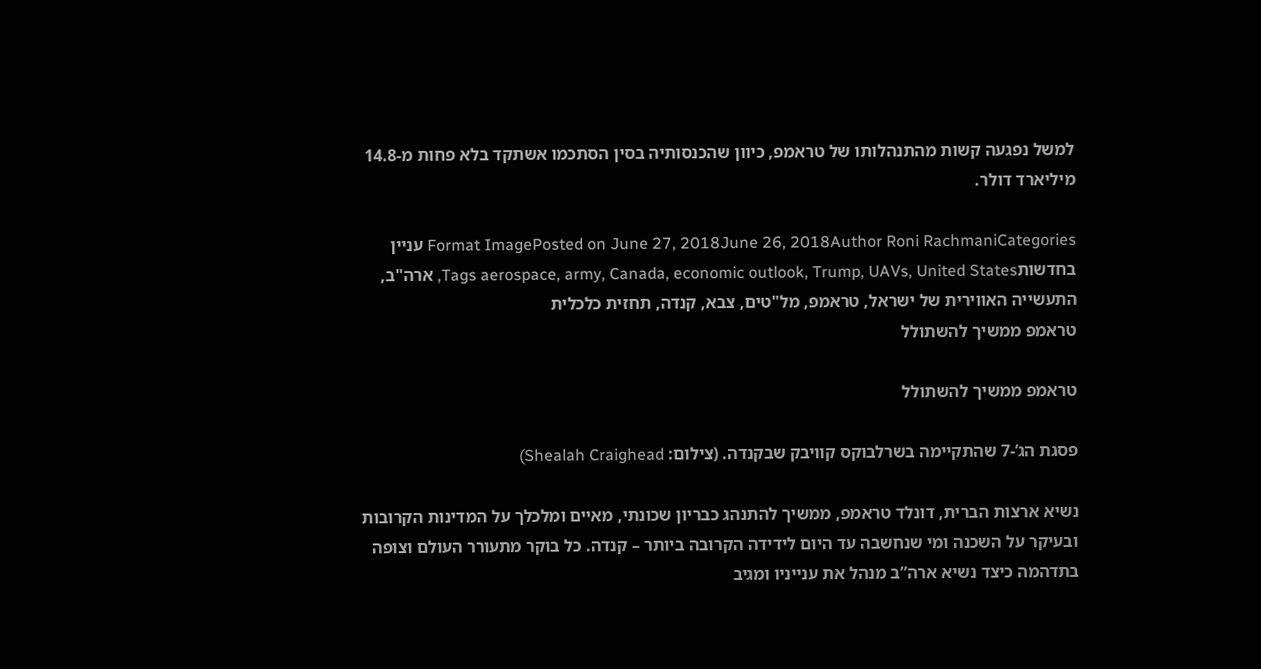למשל נפגעה קשות מהתנהלותו של טראמפ, כיוון שהכנסותיה בסין הסתכמו אשתקד בלא פחות מ-14.8 מיליארד דולר.

Format ImagePosted on June 27, 2018June 26, 2018Author Roni RachmaniCategories עניין בחדשותTags aerospace, army, Canada, economic outlook, Trump, UAVs, United States, ארה"ב, התעשייה האווירית של ישראל, טראמפ, מל"טים, צבא, קנדה, תחזית כלכלית
טראמפ ממשיך להשתולל

טראמפ ממשיך להשתולל

פסגת הג’-7 שהתקיימה בשרלבוקס קוויבק שבקנדה. (צילום: Shealah Craighead)

נשיא ארצות הברית, דונלד טראמפ, ממשיך להתנהג כבריון שכונתי, מאיים ומלכלך על המדינות הקרובות ובעיקר על השכנה ומי שנחשבה עד היום לידידה הקרובה ביותר – קנדה. כל בוקר מתעורר העולם וצופה בתדהמה כיצד נשיא ארה”ב מנהל את ענייניו ומגיב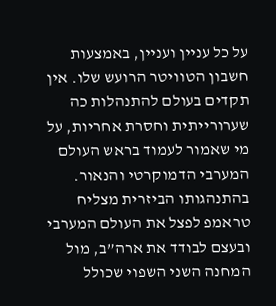על כל עניין ועניין, באמצעות חשבון הטוויטר הרועש שלו. אין תקדים בעולם להתנהלות כה שערורייתית וחסרת אחריות, על מי שאמור לעמוד בראש העולם המערבי הדמוקרטי והנאור. בהתנהגותו הביזרית מצליח טראמפ לפצל את העולם המערבי ובעצם לבודד את ארה”ב, מול המחנה השני השפוי שכולל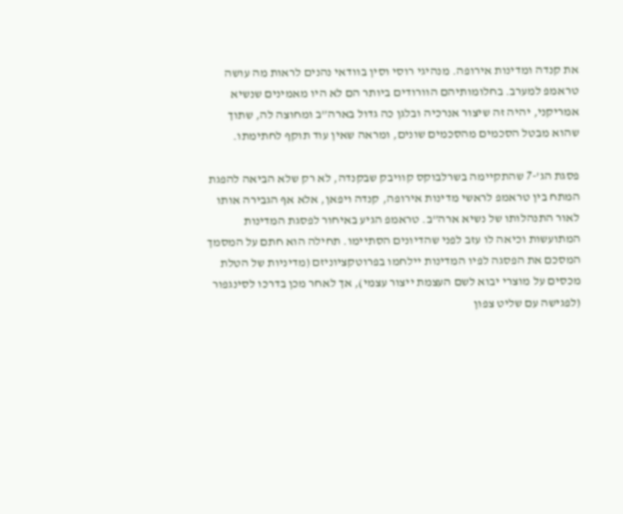את קנדה ומדינות אירופה. מנהיגי רוסי וסין בוודאי נהנים לראות מה עושה טראמפ למערב. בחלומותיהם הוורודים ביותר הם לא היו מאמינים שנשיא אמריקני, יהיה זה שיצור אנרכיה ובלגן כה גדול בארה”ב ומחוצה לה, שתוך שהוא מבטל הסכמים מהסכמים שונים, ומראה שאין עוד תוקף לחתימתו.

פסגת הג’-7 שהתקיימה בשרלבוקס קוויבק שבקנדה, לא רק שלא הביאה להפגת המתח בין טראמפ לראשי מדינות אירופה, קנדה ויפאן, אלא אף הגבירה אותו לאור התנהלותו של נשיא ארה”ב. טראמפ הגיע באיחור לפסגת המדינות המתועשות וכיאה לו עזב לפני שהדיונים הסתיימו. תחילה הוא חתם על המסמך המסכם את הפסגה לפיו המדינות יילחמו בפרוטקציוניזם (מדיניות של הטלת מכסים על מוצרי יבוא לשם העצמת ייצור עצמי), אך לאחר מכן בדרכו לסינגפור (לפגישה עם שליט צפון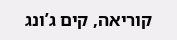קוריאה, קים ג’ונג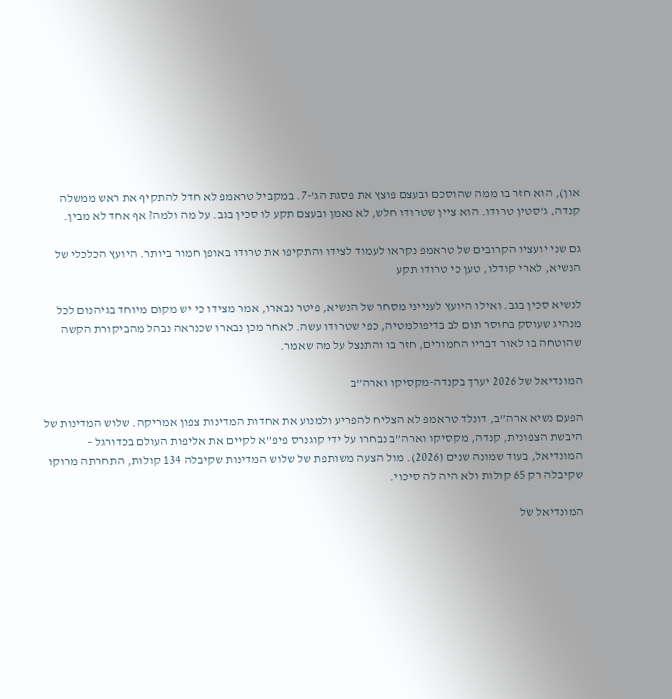און), הוא חזר בו ממה שהוסכם ובעצם פוצץ את פסגת הג’-7. במקביל טראמפ לא חדל להתקיף את ראש ממשלה קנדה, ג’סטין טרודו. הוא ציין שטרודו חלש, לא נאמן ובעצם תקע לו סכין בגב. על מה ולמה? אף אחד לא מבין.

גם שני יועציו הקרובים של טראמפ נקראו לעמוד לצידו והתקיפו את טרודו באופן חמור ביותר. היועץ הכלכלי של הנשיא, לארי קודלו, טען כי טרודו תקע

לנשיא סכין בגב. ואילו היועץ לענייני מסחר של הנשיא, פיטר נבארו, אמר מצידו כי יש מקום מיוחד בגיהנום לכל מנהיג שעוסק בחוסר תום לב בדיפולמטיה, כפי שטרודו עשה. לאחר מכן נבארו שכנראה נבהל מהביקורת הקשה שהוטחה בו לאור דבריו החמורים, חזר בו והתנצל על מה שאמר.

המונדיאל של 2026 יערך בקנדה-מקסיקו וארה”ב

הפעם נשיא ארה”ב, דונלד טראמפ לא הצליח להפריע ולמנוע את אחדות המדינות צפון אמריקה. שלוש המדינות של היבשת הצפונית, קנדה, מקסיקו וארה”ב נבחרו על ידי קוגנרס פיפ”א לקיים את אליפות העולם בכדורגל – המונדיאל, בעוד שמונה שנים (2026). מול הצעה משותפת של שלוש המדינות שקיבלה 134 קולות, התחרתה מרוקו שקיבלה רק 65 קולות ולא היה לה סיכוי.

המונדיאל של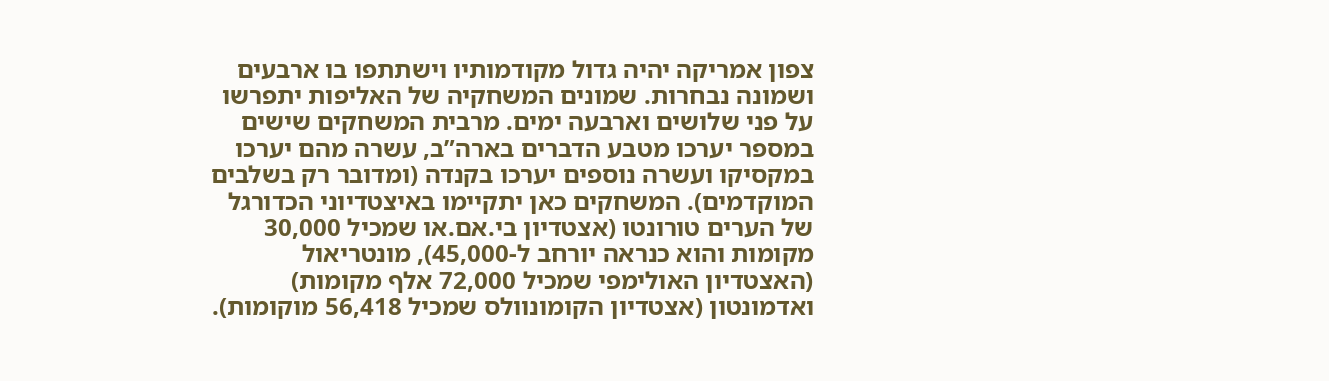צפון אמריקה יהיה גדול מקודמותיו וישתתפו בו ארבעים ושמונה נבחרות. שמונים המשחקיה של האליפות יתפרשו על פני שלושים וארבעה ימים. מרבית המשחקים שישים במספר יערכו מטבע הדברים בארה”ב, עשרה מהם יערכו במקסיקו ועשרה נוספים יערכו בקנדה (ומדובר רק בשלבים המוקדמים). המשחקים כאן יתקיימו באיצטדיוני הכדורגל של הערים טורונטו (אצטדיון בי.אם.או שמכיל 30,000 מקומות והוא כנראה יורחב ל-45,000), מונטריאול (האצטדיון האולימפי שמכיל 72,000 אלף מקומות) ואדמונטון (אצטדיון הקומונוולס שמכיל 56,418 מוקומות).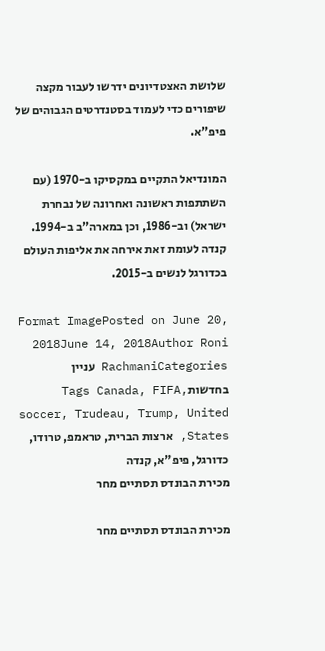שלושת האצטדיונים ידרשו לעבור מקצה שיפורים כדי לעמוד בסטנדרטים הגבוהים של פיפ”א.

המונדיאל התקיים במקסיקו ב-1970 (עם השתתפות ראשונה ואחרונה של נבחרת ישראל) וב-1986, וכן במארה”ב ב-1994. קנדה לעומת זאת אירחה את אליפות העולם בכדורגל לנשים ב-2015.

Format ImagePosted on June 20, 2018June 14, 2018Author Roni RachmaniCategories עניין בחדשותTags Canada, FIFA, soccer, Trudeau, Trump, United States, ארצות הברית, טראמפ, טרודו, כדורגל, פיפ"א, קנדה
מכירת הבונדס תסתיים מחר

מכירת הבונדס תסתיים מחר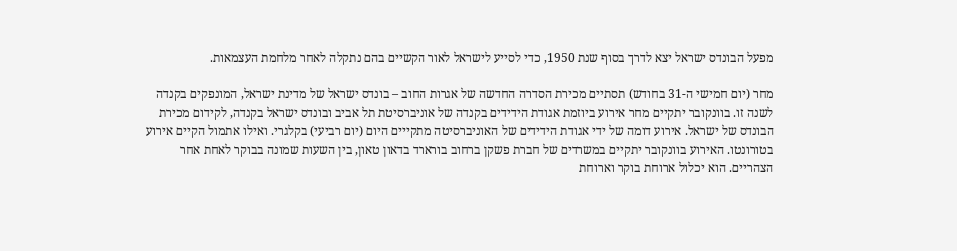מפעל הבונדס ישראל יצא לדרך בסוף שנת 1950, כדי לסייע לישראל לאור הקשיים בהם נתקלה לאחר מלחמת העצמאות.

מחר (יום חמישי ה-31 בחודש) תסתיים מכירת הסדרה החדשה של אגרות החוב – בונדס ישראל של מדינת ישראל, המונפקים בקנדה לשנה זו. בוונקובר יתקיים מחר אירוע ביוזמת אגודת הידידים בקנדה של אוניברסיטת תל אביב ובונדס ישראל בקנדה, לקידום מכירת הבונדס של ישראל. אירוע דומה של ידי אגודת הידידים של האוניברסיטה מתקייים היום (יום רביעי) בקלגרי. ואילו אתמול הקיים אירוע בטורונטו. האירוע בוונקובר יתקיים במשרדים של חברת פשקן ברחוב בורארד בדאון טאון, בין השעות שמונה בבוקר לאחת אחר הצהריים. הוא יכלול ארוחת בוקר וארוחת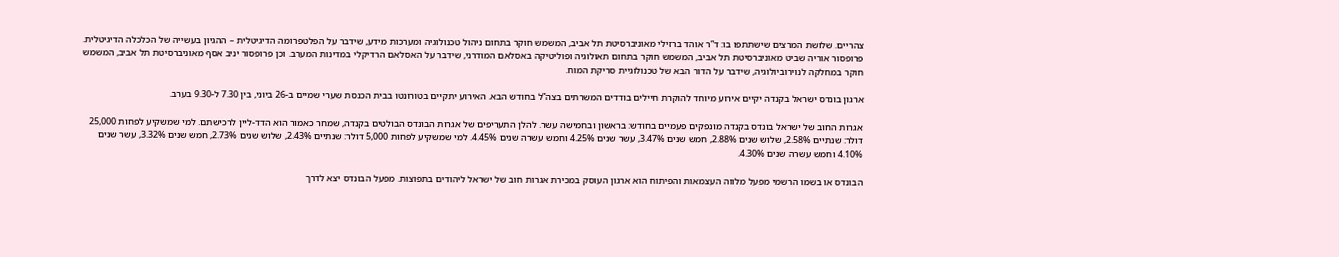צהריים. שלושת המרצים שישתתפו בו: ד”ר אוהד ברזילי מאוניברסיטת תל אביב, המשמש חוקר בתחום ניהול טכנולוגיה ומערכות מידע, שידבר על הפלטפרומה הדיגיטלית – ההגיון בעשייה של הכלכלה הדיגיטלית. פרופסור אוריה שביט מאוניברסיטת תל אביב, המשמש חוקר בתחום תאולוגיה ופוליטיקה באסלאם המודרני, שידבר על האסלאם הרדיקלי במדינות המערב. וכן פרופסור יניב אסף מאוניברסיטת תל אביב, המשמש חוקר במחלקה לנוירוביולוגיה, שידבר על הדור הבא של טכנולוגיית סריקת המוח.

ארגון בונדס ישראל בקנדה יקיים אירוע מיוחד להוקרת חיילים בודדים המשרתים בצה”ל בחודש הבא. האירוע יתקיים בטורונטו בבית הכנסת שערי שמיים ב-26 ביוני, בין 7.30 ל-9.30 בערב.

אגרות החוב של ישראל בונדס בקנדה מונפקים פעמיים בחודש: בראשון ובחמישה עשר. להלן התעריפים של אגרות הבונדס הבולטים בקנדה, שמחר כאמור הוא הדד-ליין לרכישתם. למי שמשקיע לפחות 25,000 דולר: שנתיים 2.58%, שלוש שנים 2.88%, חמש שנים 3.47%, עשר שנים 4.25% וחמש עשרה שנים 4.45%. למי שמשקיע לפחות 5,000 דולר: שנתיים 2.43%, שלוש שנים 2.73%, חמש שנים 3.32%, עשר שנים 4.10% וחמש עשרה שנים 4.30%.

הבונדס או בשמו הרשמי מפעל מלווה העצמאות והפיתוח הוא ארגון העוסק במכירת אגרות חוב של ישראל ליהודים בתפוצות. מפעל הבונדס יצא לדרך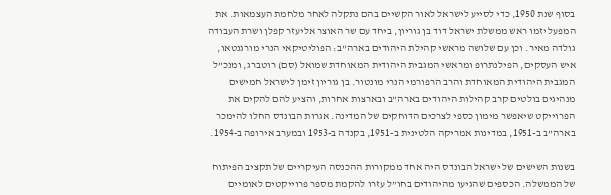בסוף שנת 1950, כדי לסייע לישראל לאור הקשיים בהם נתקלה לאחר מלחמת העצמאות. את המפעל יזמו ראש ממשלת ישראל דוד בן גוריון, ביחד עם שר האוצר אליעזר קפלן ושרת העבודה גולדה מאיר. וכן עם שלושה מראשי קהילת היהודים בארה”ב: הפוליטיקאי הנרי מורגנטאו, איש העסקים, הפילנתרופ ומראשי המגבית היהודית המאוחדת שמואל (סם) רוטברג, ומנכ”ל המגבית היהודית המאוחדת והרב הרפורמי הנרי מונטור. בן גוריון זימן לישראל חמישים מנהיגים בולטים קרב קהילות היהודים בארה”ב ובארצות אחרות, והציע להם להקים את הפרוייקט שיאפשר מימון כספי לצרכים הדוחקים של המדינה. אגרות הבונדס החלו להימכר בארה”ב ב-1951, במדינות אמריקה הלטינית ב-1951, בקנדה ב-1953 ובמערב אירופה ב-1954.

בשנות השישים של ישראל הבונדס היה אחד ממקורות ההכנסה העיקריים של תקציב הפיתוח של הממשלה. הכספים שהגיעו מהיהודים בחו”ל עזרו להקמת מספר פרוייקטים לאומיים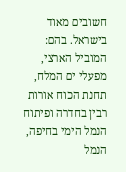חשובים מאוד בישראל. בהם: המוביל הארצי, מפעלי ים המלח, תחנת הכוח אורות רבין בחדרה ופיתוח הנמל הימי בחיפה, הנמל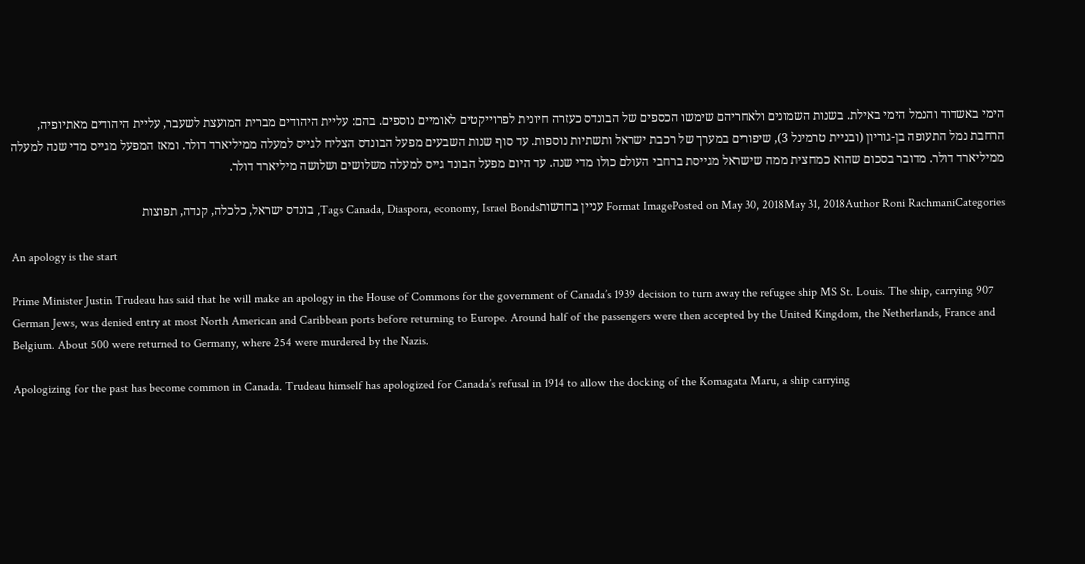הימי באשדוד והנמל הימי באילת. בשנות השמונים ולאחריהם שימשו הכספים של הבונדס כעזרה חיונית לפרוייקטים לאומיים נוספים. בהם: עליית היהודים מברית המועצת לשעבר, עליית היהודים מאתיופיה, הרחבת נמל התעופה בן-גוריון (ובניית טרמינל 3), שיפורים במערך של רכבת ישראל ותשתיות נוספות. עד סוף שנות השבעים מפעל הבונדס הצליח לגייס למעלה ממיליארד דולר. ומאז המפעל מגייס מדי שנה למעלה ממיליארד דולר. מדובר בסכום שהוא כמחצית ממה שישראל מגייסת ברחבי העולם כולו מדי שנה. עד היום מפעל הבונד גייס למעלה משלושים ושלושה מיליארד דולר.

Format ImagePosted on May 30, 2018May 31, 2018Author Roni RachmaniCategories עניין בחדשותTags Canada, Diaspora, economy, Israel Bonds, בונדס ישראל, כלכלה, קנדה, תפוצות

An apology is the start

Prime Minister Justin Trudeau has said that he will make an apology in the House of Commons for the government of Canada’s 1939 decision to turn away the refugee ship MS St. Louis. The ship, carrying 907 German Jews, was denied entry at most North American and Caribbean ports before returning to Europe. Around half of the passengers were then accepted by the United Kingdom, the Netherlands, France and Belgium. About 500 were returned to Germany, where 254 were murdered by the Nazis.

Apologizing for the past has become common in Canada. Trudeau himself has apologized for Canada’s refusal in 1914 to allow the docking of the Komagata Maru, a ship carrying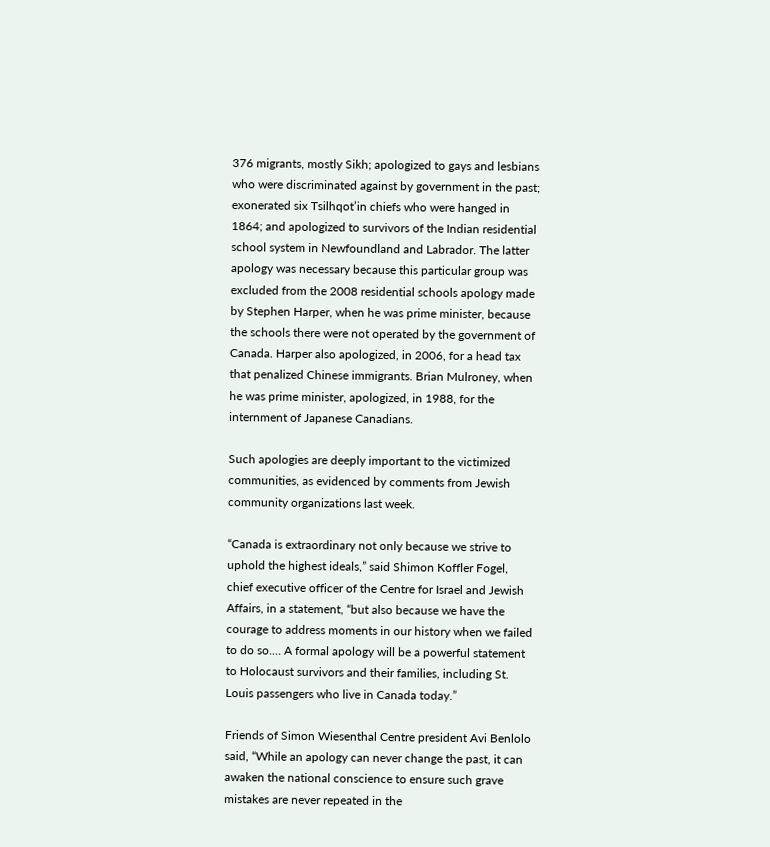376 migrants, mostly Sikh; apologized to gays and lesbians who were discriminated against by government in the past; exonerated six Tsilhqot’in chiefs who were hanged in 1864; and apologized to survivors of the Indian residential school system in Newfoundland and Labrador. The latter apology was necessary because this particular group was excluded from the 2008 residential schools apology made by Stephen Harper, when he was prime minister, because the schools there were not operated by the government of Canada. Harper also apologized, in 2006, for a head tax that penalized Chinese immigrants. Brian Mulroney, when he was prime minister, apologized, in 1988, for the internment of Japanese Canadians.

Such apologies are deeply important to the victimized communities, as evidenced by comments from Jewish community organizations last week.

“Canada is extraordinary not only because we strive to uphold the highest ideals,” said Shimon Koffler Fogel, chief executive officer of the Centre for Israel and Jewish Affairs, in a statement, “but also because we have the courage to address moments in our history when we failed to do so.… A formal apology will be a powerful statement to Holocaust survivors and their families, including St. Louis passengers who live in Canada today.”

Friends of Simon Wiesenthal Centre president Avi Benlolo said, “While an apology can never change the past, it can awaken the national conscience to ensure such grave mistakes are never repeated in the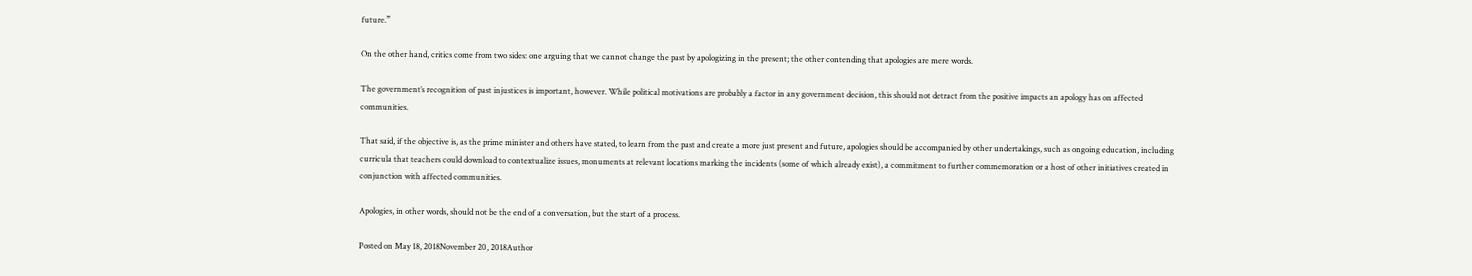future.”

On the other hand, critics come from two sides: one arguing that we cannot change the past by apologizing in the present; the other contending that apologies are mere words.

The government’s recognition of past injustices is important, however. While political motivations are probably a factor in any government decision, this should not detract from the positive impacts an apology has on affected communities.

That said, if the objective is, as the prime minister and others have stated, to learn from the past and create a more just present and future, apologies should be accompanied by other undertakings, such as ongoing education, including curricula that teachers could download to contextualize issues, monuments at relevant locations marking the incidents (some of which already exist), a commitment to further commemoration or a host of other initiatives created in conjunction with affected communities.

Apologies, in other words, should not be the end of a conversation, but the start of a process.

Posted on May 18, 2018November 20, 2018Author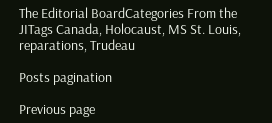The Editorial BoardCategories From the JITags Canada, Holocaust, MS St. Louis, reparations, Trudeau

Posts pagination

Previous page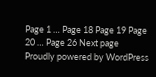Page 1 … Page 18 Page 19 Page 20 … Page 26 Next page
Proudly powered by WordPress